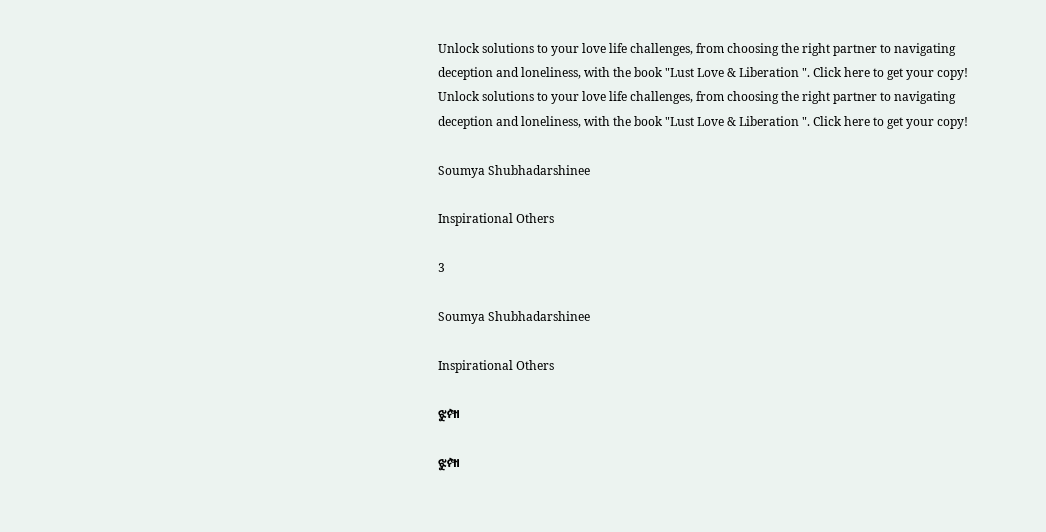Unlock solutions to your love life challenges, from choosing the right partner to navigating deception and loneliness, with the book "Lust Love & Liberation ". Click here to get your copy!
Unlock solutions to your love life challenges, from choosing the right partner to navigating deception and loneliness, with the book "Lust Love & Liberation ". Click here to get your copy!

Soumya Shubhadarshinee

Inspirational Others

3

Soumya Shubhadarshinee

Inspirational Others

ଝୁମ୍ପା

ଝୁମ୍ପା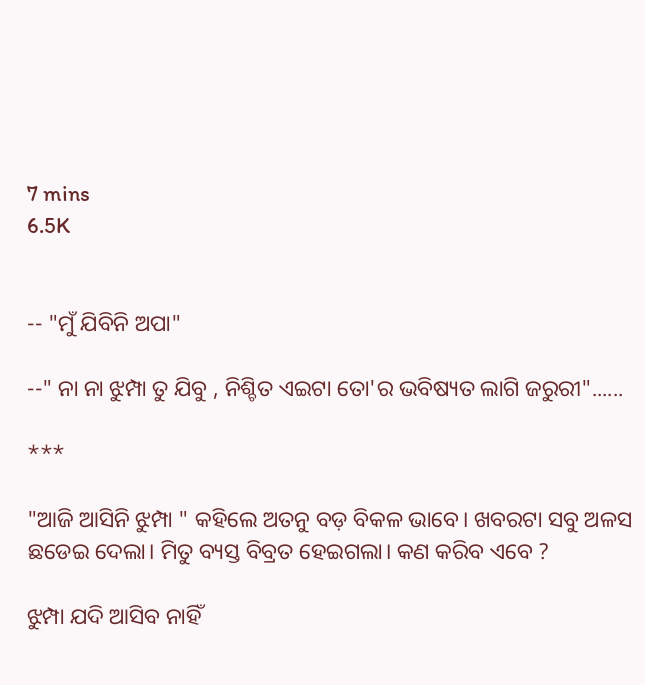7 mins
6.5K


-- "ମୁଁ ଯିବିନି ଅପା"

--" ନା ନା ଝୁମ୍ପା ତୁ ଯିବୁ , ନିଶ୍ଚିତ ଏଇଟା ତୋ'ର ଭବିଷ୍ୟତ ଲାଗି ଜରୁରୀ"......

***

"ଆଜି ଆସିନି ଝୁମ୍ପା " କହିଲେ ଅତନୁ ବଡ଼ ବିକଳ ଭାବେ। ଖବରଟା ସବୁ ଅଳସ ଛଡେଇ ଦେଲା। ମିତୁ ବ୍ୟସ୍ତ ବିବ୍ରତ ହେଇଗଲା। କଣ କରିବ ଏବେ ?

ଝୁମ୍ପା ଯଦି ଆସିବ ନାହିଁ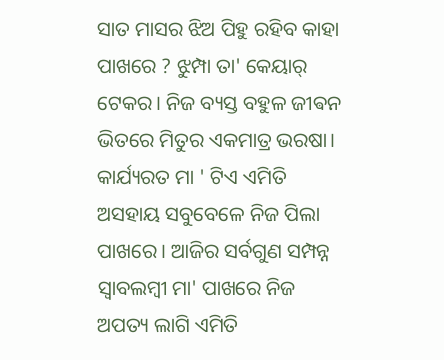ସାତ ମାସର ଝିଅ ପିହୁ ରହିବ କାହା ପାଖରେ ? ଝୁମ୍ପା ତା' କେୟାର୍ ଟେକର। ନିଜ ବ୍ୟସ୍ତ ବହୁଳ ଜୀଵନ ଭିତରେ ମିତୁର ଏକମାତ୍ର ଭରଷା। କାର୍ଯ୍ୟରତ ମା ' ଟିଏ ଏମିତି ଅସହାୟ ସବୁବେଳେ ନିଜ ପିଲା ପାଖରେ। ଆଜିର ସର୍ବଗୁଣ ସମ୍ପନ୍ନ ସ୍ୱାବଲମ୍ବୀ ମା' ପାଖରେ ନିଜ ଅପତ୍ୟ ଲାଗି ଏମିତି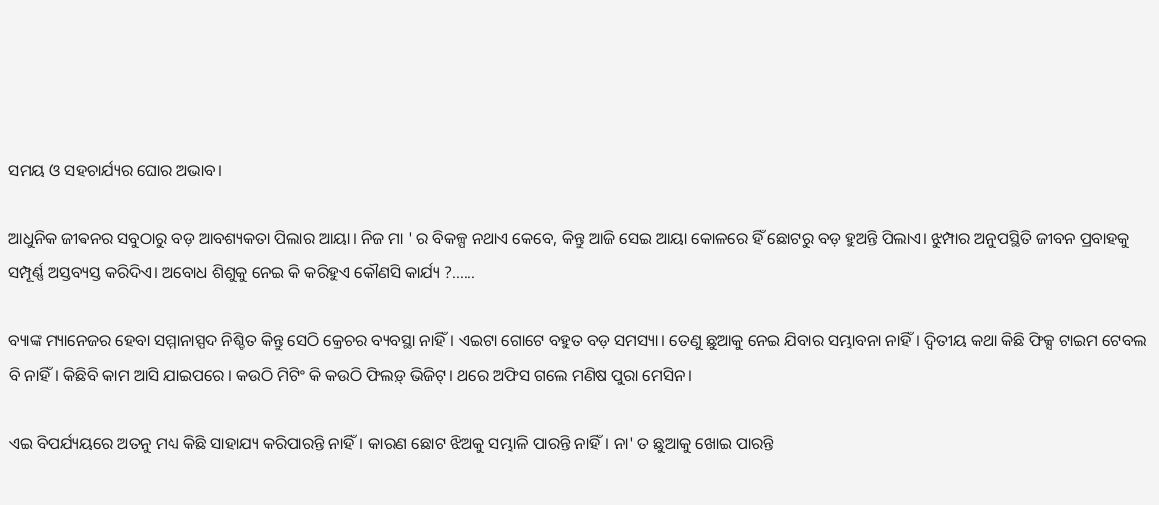ସମୟ ଓ ସହଚାର୍ଯ୍ୟର ଘୋର ଅଭାବ।

ଆଧୁନିକ ଜୀଵନର ସବୁଠାରୁ ବଡ଼ ଆବଶ୍ୟକତା ପିଲାର ଆୟା। ନିଜ ମା ' ର ବିକଳ୍ପ ନଥାଏ କେବେ, କିନ୍ତୁ ଆଜି ସେଇ ଆୟା କୋଳରେ ହିଁ ଛୋଟରୁ ବଡ଼ ହୁଅନ୍ତି ପିଲାଏ। ଝୁମ୍ପାର ଅନୁପସ୍ଥିତି ଜୀବନ ପ୍ରବାହକୁ ସମ୍ପୂର୍ଣ୍ଣ ଅସ୍ତବ୍ୟସ୍ତ କରିଦିଏ। ଅବୋଧ ଶିଶୁକୁ ନେଇ କି କରିହୁଏ କୌଣସି କାର୍ଯ୍ୟ ?......

ବ୍ୟାଙ୍କ ମ୍ୟାନେଜର ହେବା ସମ୍ମାନାସ୍ପଦ ନିଶ୍ଚିତ କିନ୍ତୁ ସେଠି କ୍ରେଚର ବ୍ୟବସ୍ଥା ନାହିଁ। ଏଇଟା ଗୋଟେ ବହୁତ ବଡ଼ ସମସ୍ୟା। ତେଣୁ ଛୁଆକୁ ନେଇ ଯିବାର ସମ୍ଭାବନା ନାହିଁ। ଦ୍ଵିତୀୟ କଥା କିଛି ଫିକ୍ସ ଟାଇମ ଟେବଲ ବି ନାହିଁ। କିଛିବି କାମ ଆସି ଯାଇପରେ । କଉଠି ମିଟିଂ କି କଉଠି ଫିଲଡ଼୍ ଭିଜିଟ୍। ଥରେ ଅଫିସ ଗଲେ ମଣିଷ ପୁରା ମେସିନ।

ଏଇ ବିପର୍ଯ୍ୟୟରେ ଅତନୁ ମଧ୍ୟ କିଛି ସାହାଯ୍ୟ କରିପାରନ୍ତି ନାହିଁ। କାରଣ ଛୋଟ ଝିଅକୁ ସମ୍ଭାଳି ପାରନ୍ତି ନାହିଁ। ନା' ତ ଛୁଆକୁ ଖୋଇ ପାରନ୍ତି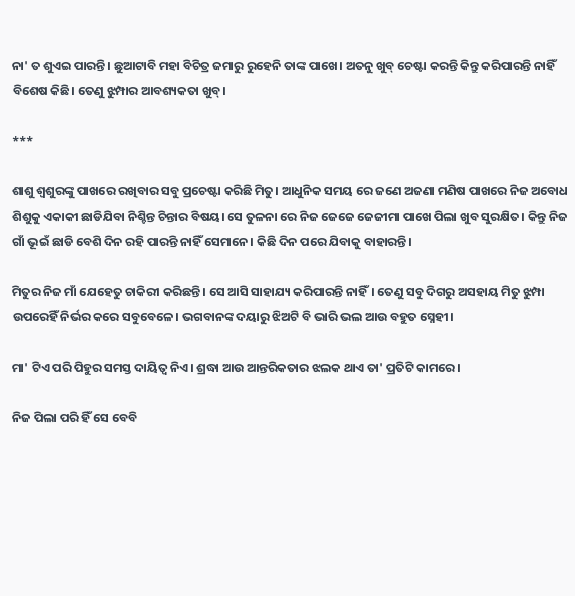ନା' ତ ଶୁଏଇ ପାରନ୍ତି। ଛୁଆଟାବି ମହା ବିଚିତ୍ର ଜମାରୁ ରୁହେନି ତାଙ୍କ ପାଖେ। ଅତନୁ ଖୁବ୍ ଚେଷ୍ଟା କରନ୍ତି କିନ୍ତୁ କରିପାରନ୍ତି ନାହିଁ ବିଶେଷ କିଛି। ତେଣୁ ଝୁମ୍ପାର ଆବଶ୍ୟକତା ଖୁବ୍।

***

ଶାଶୁ ଶ୍ଵଶୁରଙ୍କୁ ପାଖରେ ରଖିବାର ସବୁ ପ୍ରଚେଷ୍ଟା କରିଛି ମିତୁ। ଆଧୁନିକ ସମୟ ରେ ଜଣେ ଅଜଣା ମଣିଷ ପାଖରେ ନିଜ ଅବୋଧ ଶିଶୁକୁ ଏକାକୀ ଛାଡିଯିବା ନିଶ୍ଚିନ୍ତ ଚିନ୍ତାର ବିଷୟ। ସେ ତୁଳନା ରେ ନିଜ ଜେଜେ ଜେଜୀମା ପାଖେ ପିଲା ଖୁବ ସୁରକ୍ଷିତ। କିନ୍ତୁ ନିଜ ଗାଁ ଭୂଇଁ ଛାଡି ବେଶି ଦିନ ରହି ପାରନ୍ତି ନାହିଁ ସେମାନେ। କିଛି ଦିନ ପରେ ଯିବାକୁ ବାହାରନ୍ତି।

ମିତୁର ନିଜ ମାଁ ଯେହେତୁ ଚାକିରୀ କରିଛନ୍ତି । ସେ ଆସି ସାହାଯ୍ୟ କରିପାରନ୍ତି ନାହିଁ। ତେଣୁ ସବୁ ଦିଗରୁ ଅସହାୟ ମିତୁ ଝୁମ୍ପା ଉପରେହିଁ ନିର୍ଭର କରେ ସବୁବେଳେ। ଭଗବାନଙ୍କ ଦୟାରୁ ଝିଅଟି ବି ଭାରି ଭଲ ଆଉ ବହୁତ ସ୍ନେହୀ।

ମା' ଟିଏ ପରି ପିହୁର ସମସ୍ତ ଦାୟିତ୍ୱ ନିଏ। ଶ୍ରଦ୍ଧା ଆଉ ଆନ୍ତରିକତାର ଝଲକ ଥାଏ ତା' ପ୍ରତିଟି କାମରେ।

ନିଜ ପିଲା ପରି ହିଁ ସେ ବେବି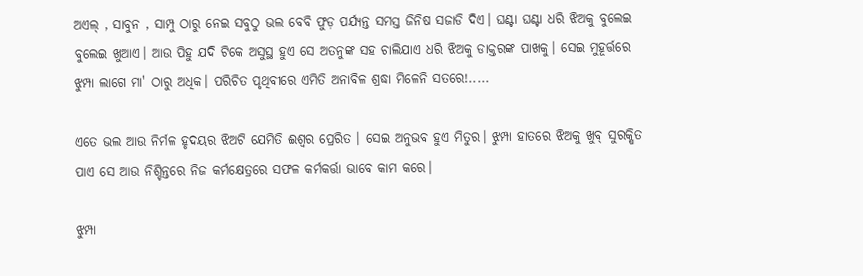ଅଏଲ୍ , ସାବୁନ , ସାମ୍ପୁ ଠାରୁ ନେଇ ସବୁଠୁ ଭଲ ବେବି ଫୁଡ଼ ପର୍ଯ୍ୟନ୍ତ ସମସ୍ତ ଜିନିଷ ସଜାଡି ଦିଏ। ଘଣ୍ଟା ଘଣ୍ଟା ଧରି ଝିଅକୁ ବୁଲେଇ ବୁଲେଇ ଖୁଆଏ। ଆଉ ପିହୁ ଯଦି ଟିକେ ଅସୁସ୍ଥ ହୁଏ ସେ ଅତନୁଙ୍କ ସହ ଚାଲିଯାଏ ଧରି ଝିଅକୁ ଡାକ୍ତରଙ୍କ ପାଖକୁ। ସେଇ ମୁହୂର୍ତ୍ତରେ ଝୁମ୍ପା ଲାଗେ ମା' ଠାରୁ ଅଧିକ। ପରିଚିତ ପୃଥିବୀରେ ଏମିତି ଅନାବିଳ ଶ୍ରଦ୍ଧା ମିଳେନି ସତରେ!.....

ଏତେ ଭଲ ଆଉ ନିର୍ମଳ ହୃଦୟର ଝିଅଟି ଯେମିତି ଈଶ୍ୱର ପ୍ରେରିତ । ସେଇ ଅନୁଭବ ହୁଏ ମିତୁର। ଝୁମ୍ପା ହାତରେ ଝିଅକୁ ଖୁବ୍ ସୁରକ୍ଷିତ ପାଏ ସେ ଆଉ ନିଶ୍ଚିନ୍ତରେ ନିଜ କର୍ମକ୍ଷେତ୍ରରେ ସଫଳ କର୍ମକର୍ତ୍ତା ଭାବେ କାମ କରେ।

ଝୁମ୍ପା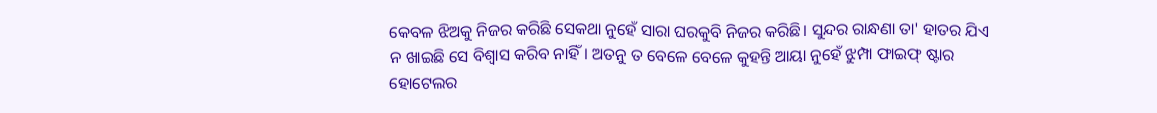କେବଳ ଝିଅକୁ ନିଜର କରିଛି ସେକଥା ନୁହେଁ ସାରା ଘରକୁବି ନିଜର କରିଛି। ସୁନ୍ଦର ରାନ୍ଧଣା ତା' ହାତର ଯିଏ ନ ଖାଇଛି ସେ ବିଶ୍ୱାସ କରିବ ନାହିଁ। ଅତନୁ ତ ବେଳେ ବେଳେ କୁହନ୍ତି ଆୟା ନୁହେଁ ଝୁମ୍ପା ଫାଇଫ୍ ଷ୍ଟାର ହୋଟେଲର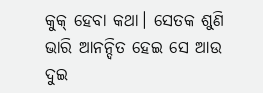କୁକ୍ ହେବା କଥା। ସେତକ ଶୁଣି ଭାରି ଆନନ୍ଦିତ ହେଇ ସେ ଆଉ ଦୁଇ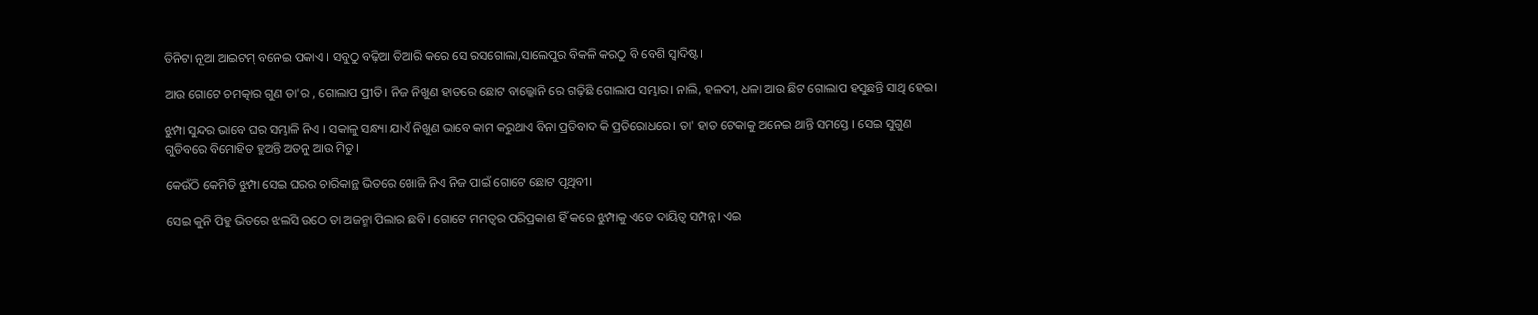ତିନିଟା ନୂଆ ଆଇଟମ୍ ବନେଇ ପକାଏ । ସବୁଠୁ ବଢ଼ିଆ ତିଆରି କରେ ସେ ରସଗୋଲା,ସାଲେପୁର ବିକଳି କରଠୁ ବି ବେଶି ସ୍ୱାଦିଷ୍ଟ।

ଆଉ ଗୋଟେ ଚମତ୍କାର ଗୁଣ ତା'ର , ଗୋଲାପ ପ୍ରୀତି। ନିଜ ନିଖୁଣ ହାତରେ ଛୋଟ ବାଲ୍କୋନି ରେ ଗଢ଼ିଛି ଗୋଲାପ ସମ୍ଭାର। ନାଲି, ହଳଦୀ, ଧଳା ଆଉ ଛିଟ ଗୋଲାପ ହସୁଛନ୍ତି ସାଥି ହେଇ।

ଝୁମ୍ପା ସୁନ୍ଦର ଭାବେ ଘର ସମ୍ଭାଳି ନିଏ । ସକାଳୁ ସନ୍ଧ୍ୟା ଯାଏଁ ନିଖୁଣ ଭାବେ କାମ କରୁଥାଏ ବିନା ପ୍ରତିବାଦ କି ପ୍ରତିରୋଧରେ। ତା' ହାତ ଟେକାକୁ ଅନେଇ ଥାନ୍ତି ସମସ୍ତେ । ସେଇ ସୁଗୁଣ ଗୁଡିବରେ ବିମୋହିତ ହୁଅନ୍ତି ଅତନୁ ଆଉ ମିତୁ।

କେଉଁଠି କେମିତି ଝୁମ୍ପା ସେଇ ଘରର ଚାରିକାନ୍ଥ ଭିତରେ ଖୋଜି ନିଏ ନିଜ ପାଇଁ ଗୋଟେ ଛୋଟ ପୃଥିବୀ।

ସେଇ କୁନି ପିହୁ ଭିତରେ ଝଲସି ଉଠେ ତା ଅଜନ୍ମା ପିଲାର ଛବି। ଗୋଟେ ମମତ୍ୱର ପରିପ୍ରକାଶ ହିଁ କରେ ଝୁମ୍ପାକୁ ଏତେ ଦାୟିତ୍ବ ସମ୍ପନ୍ନ। ଏଇ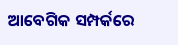ଆବେଗିକ ସମ୍ପର୍କରେ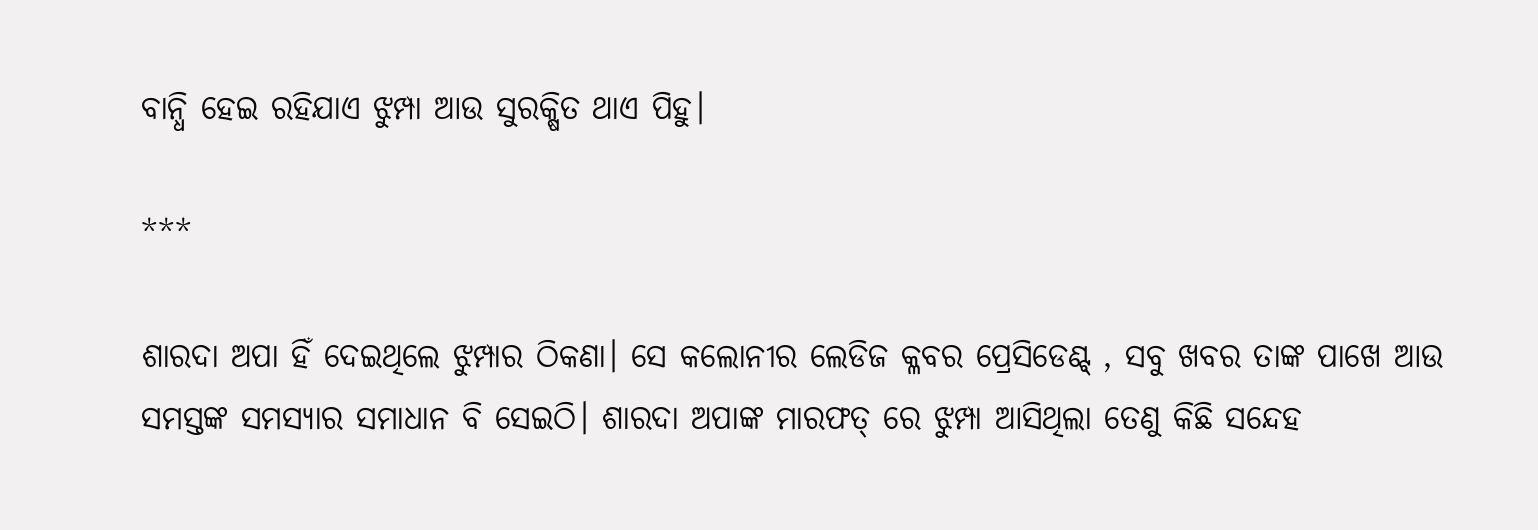ବାନ୍ଧି ହେଇ ରହିଯାଏ ଝୁମ୍ପା ଆଉ ସୁରକ୍ଷିତ ଥାଏ ପିହୁ।

***

ଶାରଦା ଅପା ହିଁ ଦେଇଥିଲେ ଝୁମ୍ପାର ଠିକଣା। ସେ କଲୋନୀର ଲେଡିଜ କ୍ଳବର ପ୍ରେସିଡେଣ୍ଟ୍ , ସବୁ ଖବର ତାଙ୍କ ପାଖେ ଆଉ ସମସ୍ତଙ୍କ ସମସ୍ୟାର ସମାଧାନ ବି ସେଇଠି। ଶାରଦା ଅପାଙ୍କ ମାରଫତ୍ ରେ ଝୁମ୍ପା ଆସିଥିଲା ତେଣୁ କିଛି ସନ୍ଦେହ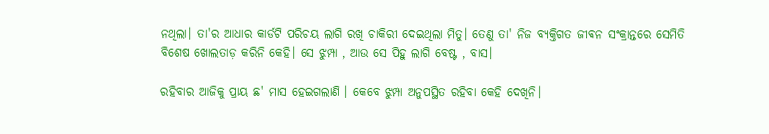ନଥିଲା। ତା'ର ଆଧାର କାର୍ଡଟି ପରିଚୟ ଲାଗି ରଖି ଚାକିରୀ ଦେଇଥିଲା ମିତୁ। ତେଣୁ ତା' ନିଜ ବ୍ୟକ୍ତିଗତ ଜୀଵନ ସଂକ୍ରାନ୍ତରେ ସେମିତି ବିଶେଷ ଖୋଲତାଡ଼ କରିନି କେହି। ସେ ଝୁମ୍ପା , ଆଉ ସେ ପିହୁ ଲାଗି ବେଷ୍ଟ , ବାସ।

ରହିବାର ଆଜିକୁ ପ୍ରାୟ ଛ' ମାସ ହେଇଗଲାଣି । କେବେ ଝୁମ୍ପା ଅନୁପସ୍ଥିତ ରହିବା କେହି ଦେଖିନି।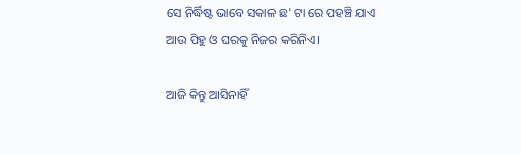ସେ ନିର୍ଦ୍ଧିଷ୍ଟ ଭାବେ ସକାଳ ଛ' ଟା ରେ ପହଞ୍ଚି ଯାଏ ଆଉ ପିହୁ ଓ ଘରକୁ ନିଜର କରିନିଏ।

ଆଜି କିନ୍ତୁ ଆସିନାହିଁ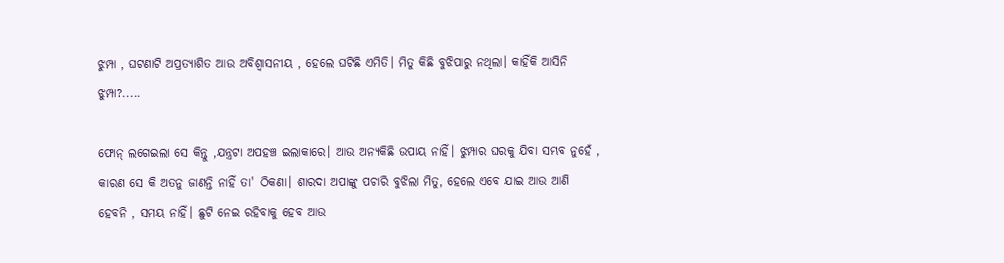ଝୁମ୍ପା , ଘଟଣାଟି ଅପ୍ରତ୍ୟାଶିତ ଆଉ ଅବିଶ୍ୱାସନୀୟ , ହେଲେ ଘଟିଛି ଏମିତି। ମିତୁ କିଛି ବୁଝିପାରୁ ନଥିଲା। କାହିଁକି ଆସିନି ଝୁମ୍ପା?.....

ଫୋନ୍ ଲଗେଇଲା ସେ କିନ୍ତୁ ,ଯନ୍ତ୍ରଟା ଅପହଞ୍ଚ ଇଲାକାରେ। ଆଉ ଅନ୍ୟକିଛି ଉପାୟ ନାହିଁ। ଝୁମ୍ପାର ଘରକୁ ଯିବା ସମ୍ଭବ ନୁହେଁ , କାରଣ ସେ କି ଅତନୁ ଜାଣନ୍ତି ନାହିଁ ତା' ଠିକଣା। ଶାରଦା ଅପାଙ୍କୁ ପଚାରି ବୁଝିଲା ମିତୁ, ହେଲେ ଏବେ ଯାଇ ଆଉ ଆଣି ହେବନି , ସମୟ ନାହିଁ। ଛୁଟି ନେଇ ରହିବାକୁ ହେବ ଆଉ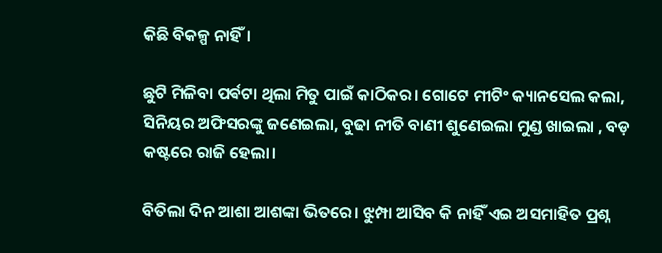କିଛି ବିକଳ୍ପ ନାହିଁ।

ଛୁଟି ମିଳିବା ପର୍ଵଟା ଥିଲା ମିତୁ ପାଇଁ କାଠିକର। ଗୋଟେ ମୀଟିଂ କ୍ୟାନସେଲ କଲା, ସିନିୟର ଅଫିସରଙ୍କୁ ଜଣେଇଲା, ବୁଢା ନୀତି ବାଣୀ ଶୁଣେଇଲା ମୁଣ୍ଡ ଖାଇଲା , ବଡ଼ କଷ୍ଟରେ ରାଜି ହେଲା।

ବିତିଲା ଦିନ ଆଶା ଆଶଙ୍କା ଭିତରେ। ଝୁମ୍ପା ଆସିବ କି ନାହିଁ ଏଇ ଅସମାହିତ ପ୍ରଶ୍ନ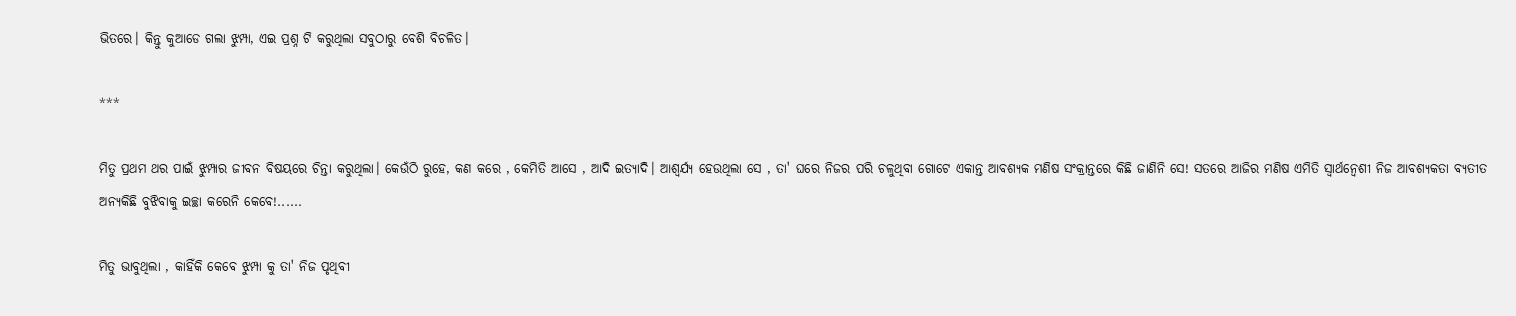ଭିତରେ। କିନ୍ତୁ କୁଆଡେ ଗଲା ଝୁମ୍ପା, ଏଇ ପ୍ରଶ୍ନ ଟି କରୁଥିଲା ସବୁଠାରୁ ବେଶି ବିଚଳିତ।

***

ମିତୁ ପ୍ରଥମ ଥର ପାଇଁ ଝୁମ୍ପାର ଜୀବନ ବିଷୟରେ ଚିନ୍ତା କରୁଥିଲା। କେଉଁଠି ରୁହେ, କଣ କରେ , କେମିତି ଆସେ , ଆଦି ଇତ୍ୟାଦି। ଆଶ୍ଵର୍ଯ୍ୟ ହେଉଥିଲା ସେ , ତା' ଘରେ ନିଜର ପରି ଚଳୁଥିବା ଗୋଟେ ଏକାନ୍ତ ଆବଶ୍ୟକ ମଣିଷ ସଂକ୍ରାନ୍ତରେ କିଛି ଜାଣିନି ସେ! ସତରେ ଆଜିର ମଣିଷ ଏମିତି ସ୍ୱାର୍ଥନ୍ୱେଶୀ ନିଜ ଆବଶ୍ୟକତା ବ୍ୟତୀତ ଅନ୍ୟକିଛି ବୁଝିବାକୁ ଇଚ୍ଛା କରେନି କେବେ!......

ମିତୁ ଭାବୁଥିଲା , କାହିଁକି କେବେ ଝୁମ୍ପା କୁ ତା' ନିଜ ପୃଥିବୀ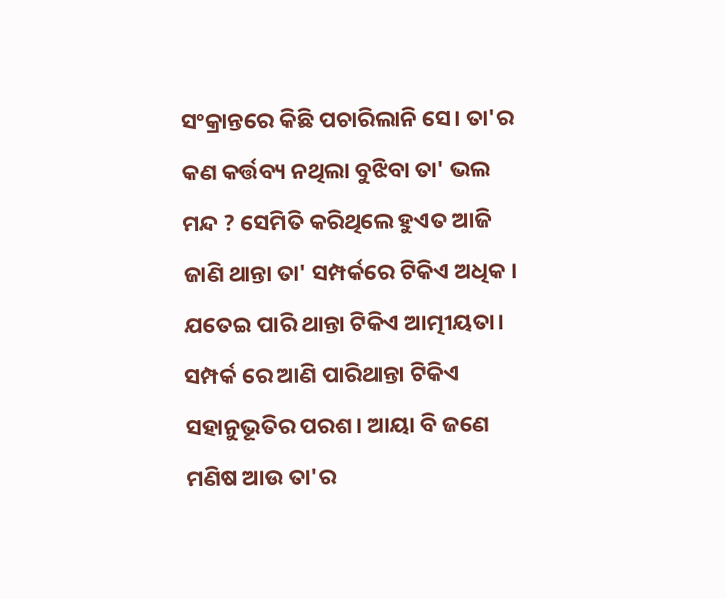ସଂକ୍ରାନ୍ତରେ କିଛି ପଚାରିଲାନି ସେ। ତା'ର କଣ କର୍ତ୍ତବ୍ୟ ନଥିଲା ବୁଝିବା ତା' ଭଲ ମନ୍ଦ ? ସେମିତି କରିଥିଲେ ହୁଏତ ଆଜି ଜାଣି ଥାନ୍ତା ତା' ସମ୍ପର୍କରେ ଟିକିଏ ଅଧିକ । ଯତେଇ ପାରି ଥାନ୍ତା ଟିକିଏ ଆତ୍ମୀୟତା। ସମ୍ପର୍କ ରେ ଆଣି ପାରିଥାନ୍ତା ଟିକିଏ ସହାନୁଭୂତିର ପରଶ। ଆୟା ବି ଜଣେ ମଣିଷ ଆଉ ତା'ର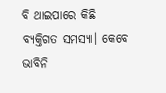ବି ଥାଇପାରେ କିଛି ବ୍ୟକ୍ତିଗତ ସମସ୍ୟା। କେବେ ଭାବିନି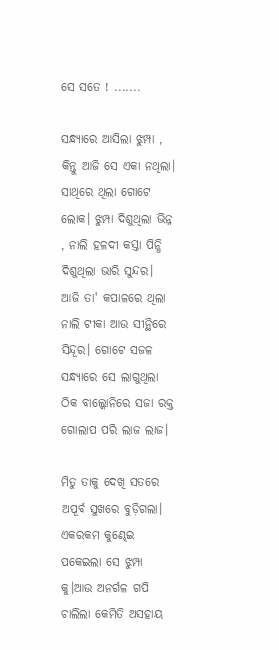ସେ ସତେ ! .......

ସନ୍ଧ୍ୟାରେ ଆସିଲା ଝୁମ୍ପା , କିନ୍ତୁ ଆଜି ସେ ଏକା ନଥିଲା। ସାଥିରେ ଥିଲା ଗୋଟେ ଲୋକ। ଝୁମ୍ପା ଦିଶୁଥିଲା ଭିନ୍ନ , ନାଲି ହଳଦୀ କସ୍ତା ପିନ୍ଧି ଦିଶୁଥିଲା ଭାରି ସୁନ୍ଦର। ଆଜି ତା' କପାଳରେ ଥିଲା ନାଲି ଟୀକା ଆଉ ସୀନ୍ଥିରେ ସିନ୍ଦୂର। ଗୋଟେ ସଜଳ ସନ୍ଧ୍ୟାରେ ସେ ଲାଗୁଥିଲା ଠିକ ବାଲ୍କୋନିରେ ସଜା ରକ୍ତ ଗୋଲାପ ପରି ଲାଜ ଲାଜ।

ମିତୁ ତାକୁ ଦେଖି ସତରେ ଅପୂର୍ବ ସୁଖରେ ବୁଡ଼ିଗଲା। ଏକରକମ କୁଣ୍ଢେଇ ପକେଇଲା ସେ ଝୁମ୍ପା କୁ।ଆଉ ଅନର୍ଗଳ ଗପି ଚାଲିଲା କେମିତି ଅସହାୟ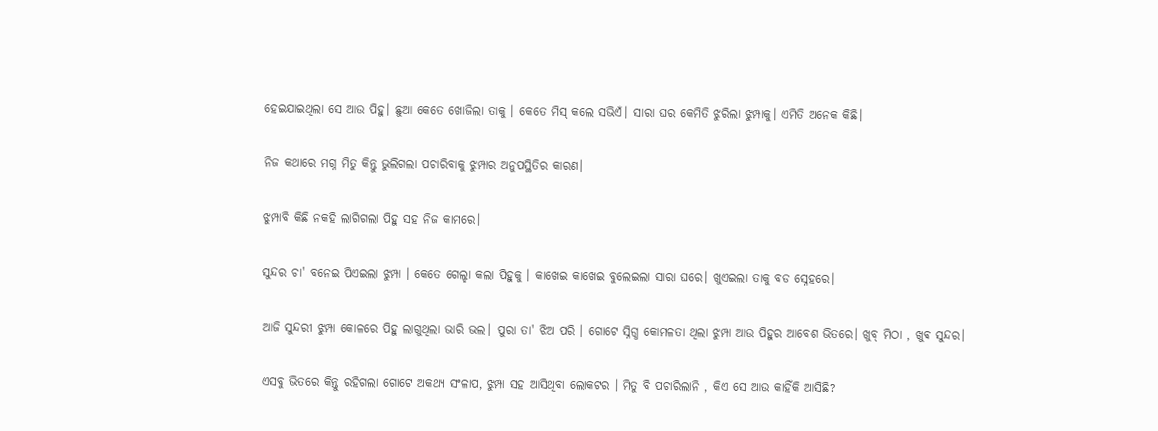ହେଇଯାଇଥିଲା ସେ ଆଉ ପିହୁ। ଛୁଆ କେତେ ଖୋଜିଲା ତାକୁ । କେତେ ମିସ୍ କଲେ ସଭିଏଁ। ସାରା ଘର କେମିତି ଝୁରିଲା ଝୁମ୍ପାକୁ। ଏମିତି ଅନେକ କିଛି।

ନିଜ କଥାରେ ମଗ୍ନ ମିତୁ କିନ୍ତୁ ଭୁଲିଗଲା ପଚାରିବାକୁ ଝୁମ୍ପାର ଅନୁପସ୍ଥିତିର କାରଣ।

ଝୁମ୍ପାବି କିଛି ନକହି ଲାଗିଗଲା ପିହୁ ସହ ନିଜ କାମରେ।

ସୁନ୍ଦର ଚା' ବନେଇ ପିଏଇଲା ଝୁମ୍ପା । କେତେ ଗେଲ୍ହା କଲା ପିହୁକୁ । କାଖେଇ କାଖେଇ ବୁଲେଇଲା ସାରା ଘରେ। ଖୁଏଇଲା ତାକୁ ବଡ ସ୍ନେହରେ।

ଆଜି ସୁନ୍ଦରୀ ଝୁମ୍ପା କୋଳରେ ପିହୁ ଲାଗୁଥିଲା ଭାରି ଭଲ। ପୁରା ତା' ଝିଅ ପରି । ଗୋଟେ ସ୍ନିଗ୍ଧ କୋମଳତା ଥିଲା ଝୁମ୍ପା ଆଉ ପିହୁର ଆବେଶ ଭିତରେ। ଖୁବ୍ ମିଠା , ଖୁଵ ସୁନ୍ଦର।

ଏସବୁ ଭିତରେ କିନ୍ତୁ ରହିଗଲା ଗୋଟେ ଅକଥ୍ୟ ସଂଳାପ, ଝୁମ୍ପା ସହ ଆସିଥିବା ଲୋକଟର । ମିତୁ ବି ପଚାରିଲାନି , କିଏ ସେ ଆଉ କାହିଁକି ଆସିଛି?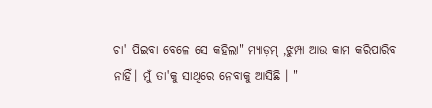ଚା' ପିଇବା ବେଳେ ସେ କହିଲା" ମ୍ୟାଡ଼ମ୍ ,ଝୁମ୍ପା ଆଉ କାମ କରିପାରିବ ନାହିଁ। ମୁଁ ତା'କୁ ସାଥିରେ ନେବାକୁ ଆସିଛି । "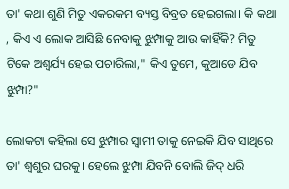ତା' କଥା ଶୁଣି ମିତୁ ଏକରକମ ବ୍ୟସ୍ତ ବିବ୍ରତ ହେଇଗଲା। କି କଥା , କିଏ ଏ ଲୋକ ଆସିଛି ନେବାକୁ ଝୁମ୍ପାକୁ ଆଉ କାହିଁକି? ମିତୁ ଟିକେ ଅଶ୍ଵର୍ଯ୍ୟ ହେଇ ପଚାରିଲା," କିଏ ତୁମେ, କୁଆଡେ ଯିବ ଝୁମ୍ପା?"

ଲୋକଟା କହିଲା ସେ ଝୁମ୍ପାର ସ୍ୱାମୀ ତାକୁ ନେଇକି ଯିବ ସାଥିରେ ତା' ଶ୍ୱଶୁର ଘରକୁ। ହେଲେ ଝୁମ୍ପା ଯିବନି ବୋଲି ଜିଦ୍ ଧରି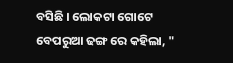ବସିଛି । ଲୋକଟା ଗୋଟେ ବେପରୁଆ ଢଙ୍ଗ ରେ କହିଲା, "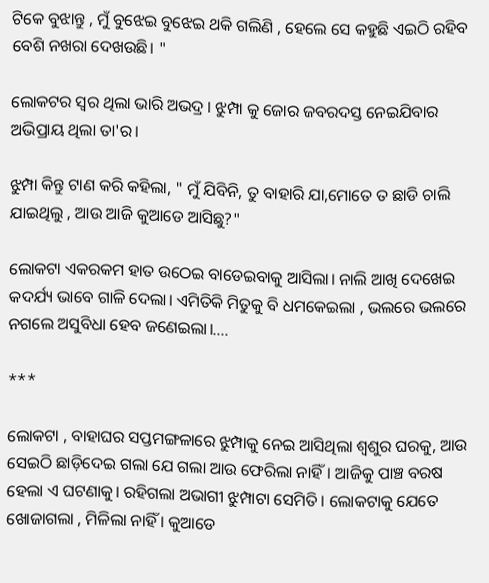ଟିକେ ବୁଝାନ୍ତୁ , ମୁଁ ବୁଝେଇ ବୁଝେଇ ଥକି ଗଲିଣି , ହେଲେ ସେ କହୁଛି ଏଇଠି ରହିବ ବେଶି ନଖରା ଦେଖଉଛି। "

ଲୋକଟର ସ୍ଵର ଥିଲା ଭାରି ଅଭଦ୍ର । ଝୁମ୍ପା କୁ ଜୋର ଜବରଦସ୍ତ ନେଇଯିବାର ଅଭିପ୍ରାୟ ଥିଲା ତା'ର।

ଝୁମ୍ପା କିନ୍ତୁ ଟାଣ କରି କହିଲା, " ମୁଁ ଯିବିନି, ତୁ ବାହାରି ଯା,ମୋତେ ତ ଛାଡି ଚାଲି ଯାଇଥିଲୁ , ଆଉ ଆଜି କୁଆଡେ ଆସିଛୁ?"

ଲୋକଟା ଏକରକମ ହାତ ଉଠେଇ ବାଡେଇବାକୁ ଆସିଲା। ନାଲି ଆଖି ଦେଖେଇ କଦର୍ଯ୍ୟ ଭାବେ ଗାଳି ଦେଲା। ଏମିତିକି ମିତୁକୁ ବି ଧମକେଇଲା , ଭଲରେ ଭଲରେ ନଗଲେ ଅସୁବିଧା ହେବ ଜଣେଇଲା।....

***

ଲୋକଟା , ବାହାଘର ସପ୍ତମଙ୍ଗଳାରେ ଝୁମ୍ପାକୁ ନେଇ ଆସିଥିଲା ଶ୍ୱଶୁର ଘରକୁ, ଆଉ ସେଇଠି ଛାଡ଼ିଦେଇ ଗଲା ଯେ ଗଲା ଆଉ ଫେରିଲା ନାହିଁ। ଆଜିକୁ ପାଞ୍ଚ ବରଷ ହେଲା ଏ ଘଟଣାକୁ। ରହିଗଲା ଅଭାଗୀ ଝୁମ୍ପାଟା ସେମିତି । ଲୋକଟାକୁ ଯେତେ ଖୋଜାଗଲା , ମିଳିଲା ନାହିଁ । କୁଆଡେ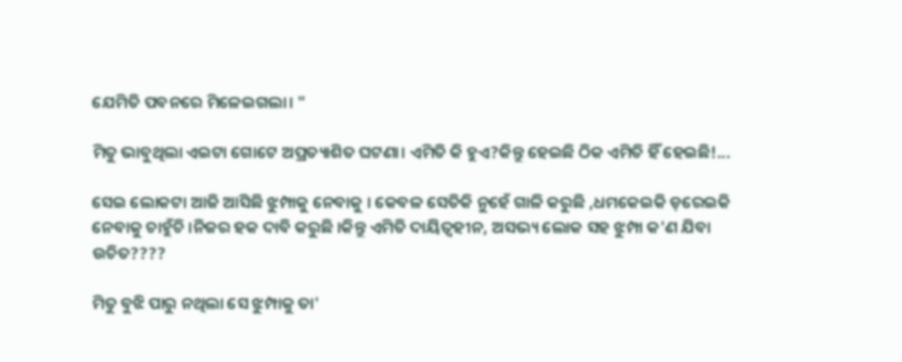ଯେମିତି ପବନରେ ମିଳେଇଗଲା। "

ମିତୁ ଭାବୁଥିଲା ଏଇଟା ଗୋଟେ ଅପ୍ରତ୍ୟାଶିତ ଘଟଣା। ଏମିତି କି ହୁଏ?କିନ୍ତୁ ହେଇଛି ଠିକ ଏମିତି ହିଁ ହେଇଛି!...

ସେଇ ଲୋକଟା ଆଜି ଆସିଛି ଝୁମ୍ପାକୁ ନେବାକୁ । କେବଳ ସେତିକି ନୁହେଁ ଗାଳି କରୁଛି ,ଧମକେଇକି ଡ଼ରେଇକି ନେବାକୁ ଚାହୁଁଚି ।ନିଜର ହକ ଦାବି କରୁଛି ।କିନ୍ତୁ ଏମିତି ଦାୟିତ୍ବହୀନ, ଅସଭ୍ୟ ଲୋକ ସହ ଝୁମ୍ପା କ'ଣ ଯିବା ଉଚିତ????

ମିତୁ ବୁଝି ପାରୁ ନଥିଲା ସେ ଝୁମ୍ପାକୁ ତା'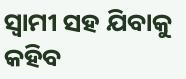ସ୍ବାମୀ ସହ ଯିବାକୁ କହିବ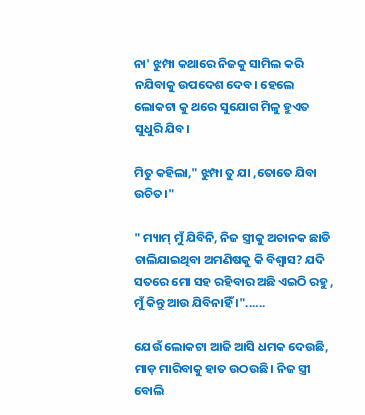ନା' ଝୁମ୍ପା କଥାରେ ନିଜକୁ ସାମିଲ କରି ନଯିବାକୁ ଉପଦେଶ ଦେବ। ହେଲେ ଲୋକଟା କୁ ଥରେ ସୁଯୋଗ ମିଳୁ ହୁଏତ ସୁଧୁରି ଯିବ।

ମିତୁ କହିଲା," ଝୁମ୍ପା ତୁ ଯା ,ତୋତେ ଯିବା ଉଚିତ।"

" ମ୍ୟାମ୍ ମୁଁ ଯିବିନି, ନିଜ ସ୍ତ୍ରୀକୁ ଅଚାନକ ଛାଡି ଚାଲିଯାଇଥିବା ଅମଣିଷକୁ କି ବିଶ୍ୱାସ? ଯଦି ସତରେ ମୋ ସହ ରହିବାର ଅଛି ଏଇଠି ରହୁ , ମୁଁ କିନ୍ତୁ ଆଉ ଯିବିନାହିଁ ।"......

ଯେଉଁ ଲୋକଟା ଆଜି ଆସି ଧମକ ଦେଉଛି, ମାଡ଼ ମାରିବାକୁ ହାତ ଉଠଉଛି। ନିଜ ସ୍ତ୍ରୀ ବୋଲି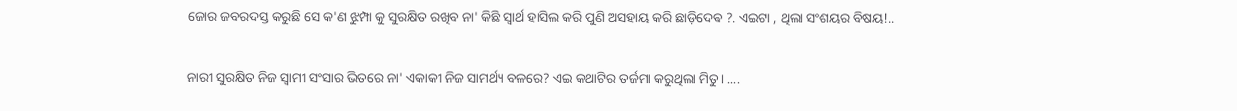ଜୋର ଜବରଦସ୍ତ କରୁଛି ସେ କ'ଣ ଝୁମ୍ପା କୁ ସୁରକ୍ଷିତ ରଖିବ ନା' କିଛି ସ୍ୱାର୍ଥ ହାସିଲ କରି ପୁଣି ଅସହାୟ କରି ଛାଡ଼ିଦେଵ ?. ଏଇଟା , ଥିଲା ସଂଶୟର ବିଷୟ!..

ନାରୀ ସୁରକ୍ଷିତ ନିଜ ସ୍ୱାମୀ ସଂସାର ଭିତରେ ନା' ଏକାକୀ ନିଜ ସାମର୍ଥ୍ୟ ବଳରେ? ଏଇ କଥାଟିର ତର୍ଜମା କରୁଥିଲା ମିତୁ। ....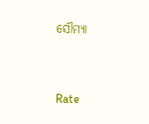ସୌମ୍ୟା


Rate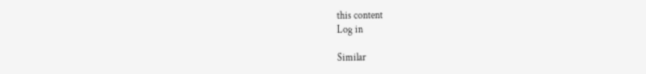this content
Log in

Similar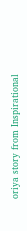oriya story from Inspirational